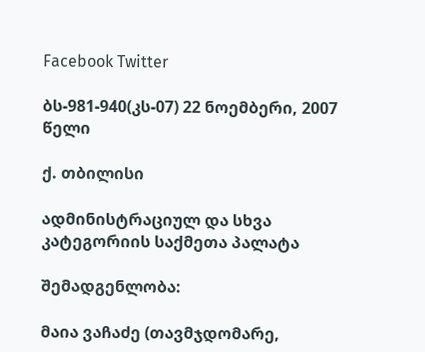Facebook Twitter

ბს-981-940(კს-07) 22 ნოემბერი, 2007 წელი

ქ. თბილისი

ადმინისტრაციულ და სხვა კატეგორიის საქმეთა პალატა

შემადგენლობა:

მაია ვაჩაძე (თავმჯდომარე,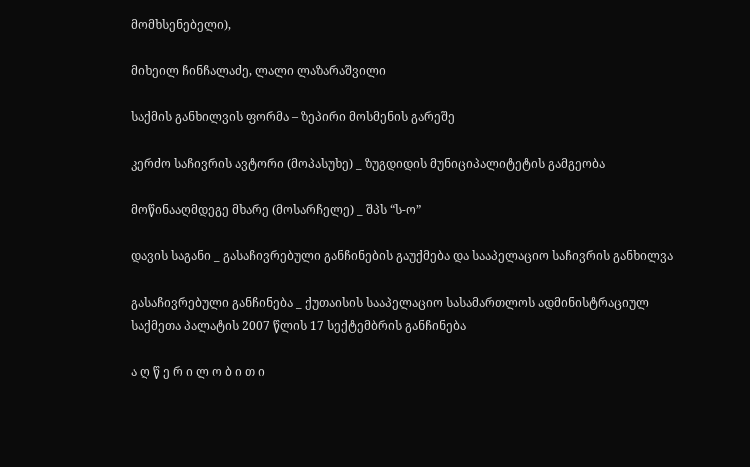მომხსენებელი),

მიხეილ ჩინჩალაძე, ლალი ლაზარაშვილი

საქმის განხილვის ფორმა – ზეპირი მოსმენის გარეშე

კერძო საჩივრის ავტორი (მოპასუხე) _ ზუგდიდის მუნიციპალიტეტის გამგეობა

მოწინააღმდეგე მხარე (მოსარჩელე) _ შპს “ს-ო”

დავის საგანი _ გასაჩივრებული განჩინების გაუქმება და სააპელაციო საჩივრის განხილვა

გასაჩივრებული განჩინება _ ქუთაისის სააპელაციო სასამართლოს ადმინისტრაციულ საქმეთა პალატის 2007 წლის 17 სექტემბრის განჩინება

ა ღ წ ე რ ი ლ ო ბ ი თ ი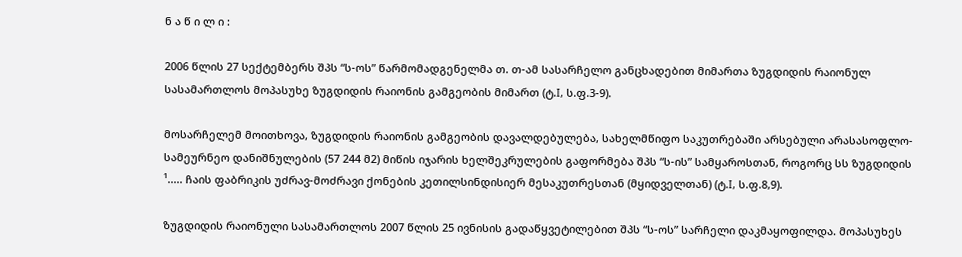ნ ა წ ი ლ ი :

2006 წლის 27 სექტემბერს შპს “ს-ოს” წარმომადგენელმა თ. თ-ამ სასარჩელო განცხადებით მიმართა ზუგდიდის რაიონულ სასამართლოს მოპასუხე ზუგდიდის რაიონის გამგეობის მიმართ (ტ.I, ს.ფ.3-9).

მოსარჩელემ მოითხოვა, ზუგდიდის რაიონის გამგეობის დავალდებულება, სახელმწიფო საკუთრებაში არსებული არასასოფლო-სამეურნეო დანიშნულების (57 244 მ2) მიწის იჯარის ხელშეკრულების გაფორმება შპს “ს-ის” სამყაროსთან, როგორც სს ზუგდიდის ¹..... ჩაის ფაბრიკის უძრავ-მოძრავი ქონების კეთილსინდისიერ მესაკუთრესთან (მყიდველთან) (ტ.I, ს.ფ.8,9).

ზუგდიდის რაიონული სასამართლოს 2007 წლის 25 ივნისის გადაწყვეტილებით შპს “ს-ოს” სარჩელი დაკმაყოფილდა. მოპასუხეს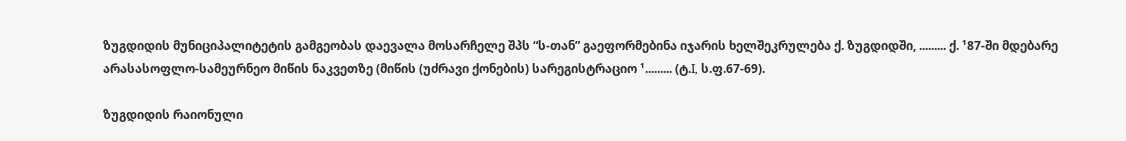ზუგდიდის მუნიციპალიტეტის გამგეობას დაევალა მოსარჩელე შპს “ს-თან” გაეფორმებინა იჯარის ხელშეკრულება ქ. ზუგდიდში, ......... ქ. ¹87-ში მდებარე არასასოფლო-სამეურნეო მიწის ნაკვეთზე (მიწის (უძრავი ქონების) სარეგისტრაციო ¹......... (ტ.I, ს.ფ.67-69).

ზუგდიდის რაიონული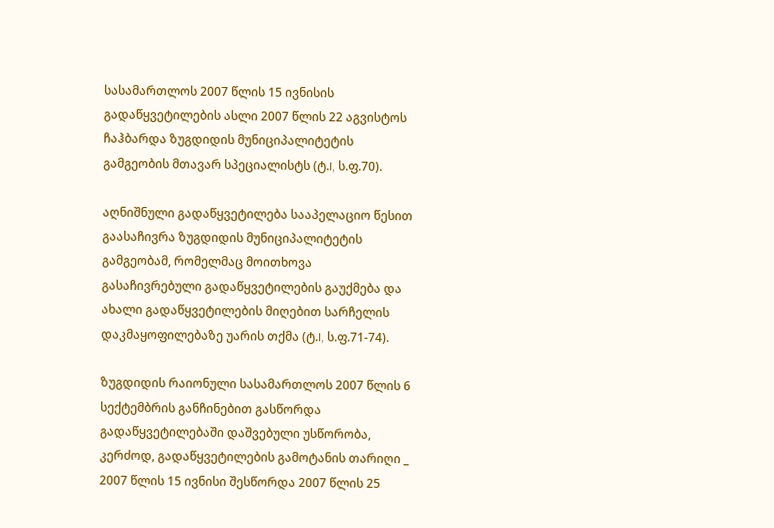სასამართლოს 2007 წლის 15 ივნისის გადაწყვეტილების ასლი 2007 წლის 22 აგვისტოს ჩაჰბარდა ზუგდიდის მუნიციპალიტეტის გამგეობის მთავარ სპეციალისტს (ტ.I, ს.ფ.70).

აღნიშნული გადაწყვეტილება სააპელაციო წესით გაასაჩივრა ზუგდიდის მუნიციპალიტეტის გამგეობამ, რომელმაც მოითხოვა გასაჩივრებული გადაწყვეტილების გაუქმება და ახალი გადაწყვეტილების მიღებით სარჩელის დაკმაყოფილებაზე უარის თქმა (ტ.I, ს.ფ.71-74).

ზუგდიდის რაიონული სასამართლოს 2007 წლის 6 სექტემბრის განჩინებით გასწორდა გადაწყვეტილებაში დაშვებული უსწორობა, კერძოდ, გადაწყვეტილების გამოტანის თარიღი _ 2007 წლის 15 ივნისი შესწორდა 2007 წლის 25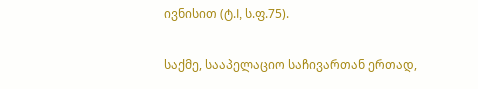ივნისით (ტ.I, ს.ფ.75).

საქმე, სააპელაციო საჩივართან ერთად,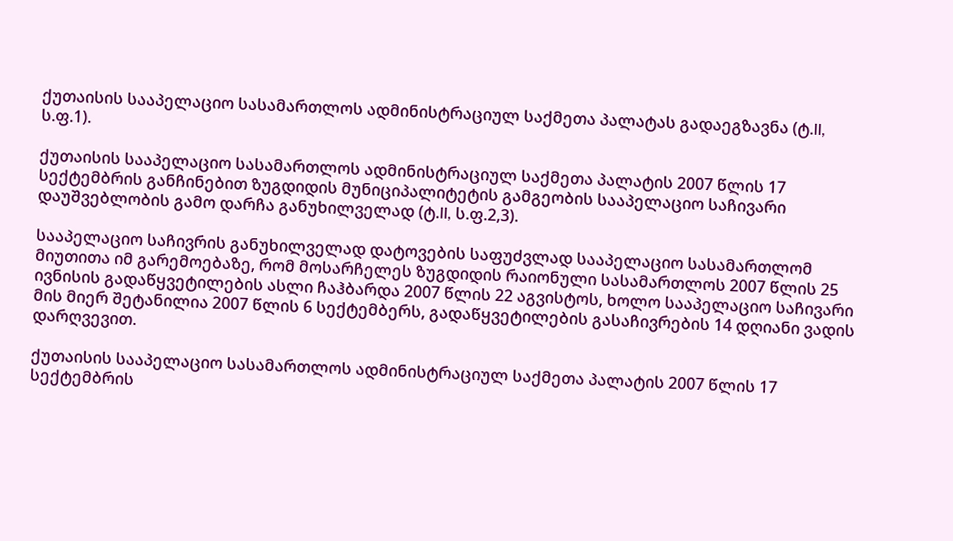ქუთაისის სააპელაციო სასამართლოს ადმინისტრაციულ საქმეთა პალატას გადაეგზავნა (ტ.II, ს.ფ.1).

ქუთაისის სააპელაციო სასამართლოს ადმინისტრაციულ საქმეთა პალატის 2007 წლის 17 სექტემბრის განჩინებით ზუგდიდის მუნიციპალიტეტის გამგეობის სააპელაციო საჩივარი დაუშვებლობის გამო დარჩა განუხილველად (ტ.II, ს.ფ.2,3).

სააპელაციო საჩივრის განუხილველად დატოვების საფუძვლად სააპელაციო სასამართლომ მიუთითა იმ გარემოებაზე, რომ მოსარჩელეს ზუგდიდის რაიონული სასამართლოს 2007 წლის 25 ივნისის გადაწყვეტილების ასლი ჩაჰბარდა 2007 წლის 22 აგვისტოს, ხოლო სააპელაციო საჩივარი მის მიერ შეტანილია 2007 წლის 6 სექტემბერს, გადაწყვეტილების გასაჩივრების 14 დღიანი ვადის დარღვევით.

ქუთაისის სააპელაციო სასამართლოს ადმინისტრაციულ საქმეთა პალატის 2007 წლის 17 სექტემბრის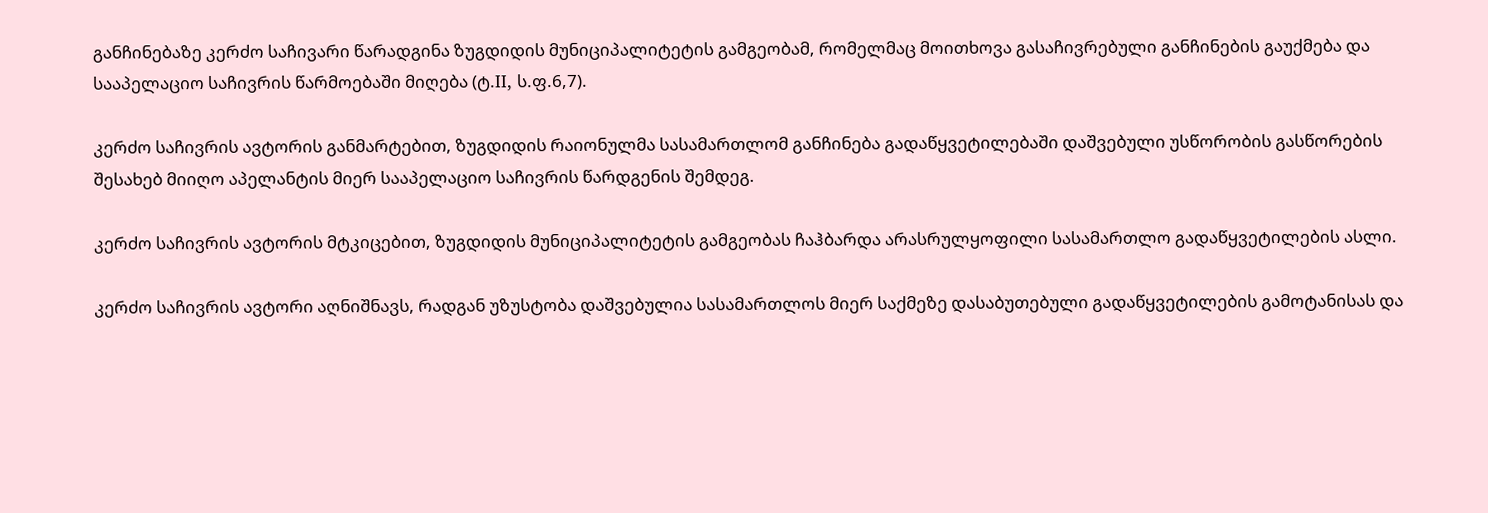განჩინებაზე კერძო საჩივარი წარადგინა ზუგდიდის მუნიციპალიტეტის გამგეობამ, რომელმაც მოითხოვა გასაჩივრებული განჩინების გაუქმება და სააპელაციო საჩივრის წარმოებაში მიღება (ტ.II, ს.ფ.6,7).

კერძო საჩივრის ავტორის განმარტებით, ზუგდიდის რაიონულმა სასამართლომ განჩინება გადაწყვეტილებაში დაშვებული უსწორობის გასწორების შესახებ მიიღო აპელანტის მიერ სააპელაციო საჩივრის წარდგენის შემდეგ.

კერძო საჩივრის ავტორის მტკიცებით, ზუგდიდის მუნიციპალიტეტის გამგეობას ჩაჰბარდა არასრულყოფილი სასამართლო გადაწყვეტილების ასლი.

კერძო საჩივრის ავტორი აღნიშნავს, რადგან უზუსტობა დაშვებულია სასამართლოს მიერ საქმეზე დასაბუთებული გადაწყვეტილების გამოტანისას და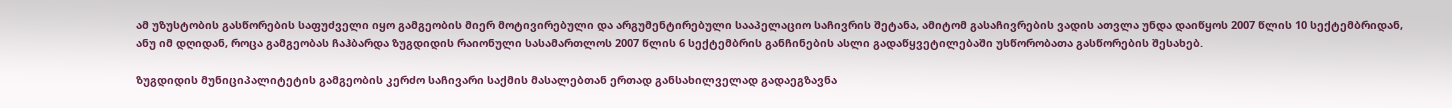ამ უზუსტობის გასწორების საფუძველი იყო გამგეობის მიერ მოტივირებული და არგუმენტირებული სააპელაციო საჩივრის შეტანა, ამიტომ გასაჩივრების ვადის ათვლა უნდა დაიწყოს 2007 წლის 10 სექტემბრიდან, ანუ იმ დღიდან, როცა გამგეობას ჩაჰბარდა ზუგდიდის რაიონული სასამართლოს 2007 წლის 6 სექტემბრის განჩინების ასლი გადაწყვეტილებაში უსწორობათა გასწორების შესახებ.

ზუგდიდის მუნიციპალიტეტის გამგეობის კერძო საჩივარი საქმის მასალებთან ერთად განსახილველად გადაეგზავნა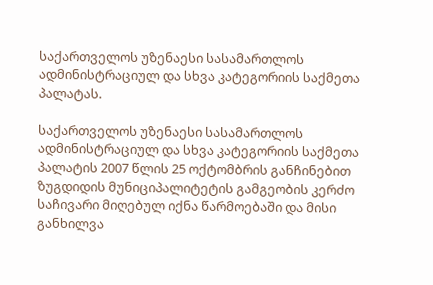საქართველოს უზენაესი სასამართლოს ადმინისტრაციულ და სხვა კატეგორიის საქმეთა პალატას.

საქართველოს უზენაესი სასამართლოს ადმინისტრაციულ და სხვა კატეგორიის საქმეთა პალატის 2007 წლის 25 ოქტომბრის განჩინებით ზუგდიდის მუნიციპალიტეტის გამგეობის კერძო საჩივარი მიღებულ იქნა წარმოებაში და მისი განხილვა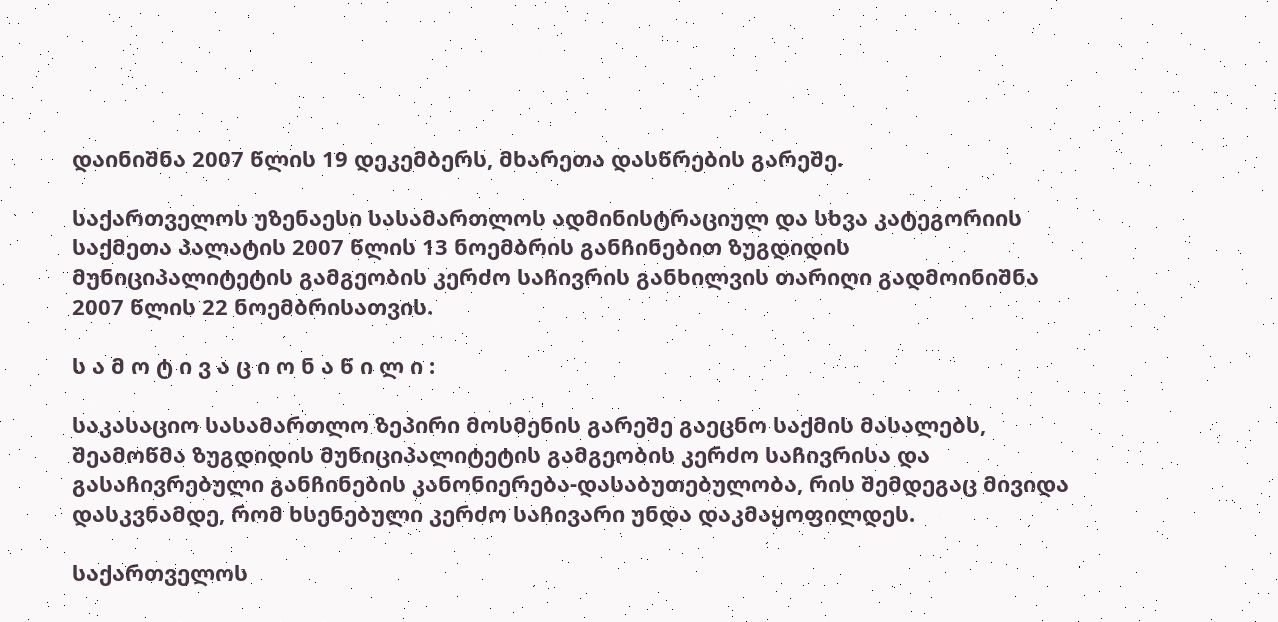დაინიშნა 2007 წლის 19 დეკემბერს, მხარეთა დასწრების გარეშე.

საქართველოს უზენაესი სასამართლოს ადმინისტრაციულ და სხვა კატეგორიის საქმეთა პალატის 2007 წლის 13 ნოემბრის განჩინებით ზუგდიდის მუნიციპალიტეტის გამგეობის კერძო საჩივრის განხილვის თარიღი გადმოინიშნა 2007 წლის 22 ნოემბრისათვის.

ს ა მ ო ტ ი ვ ა ც ი ო ნ ა წ ი ლ ი :

საკასაციო სასამართლო ზეპირი მოსმენის გარეშე გაეცნო საქმის მასალებს, შეამოწმა ზუგდიდის მუნიციპალიტეტის გამგეობის კერძო საჩივრისა და გასაჩივრებული განჩინების კანონიერება-დასაბუთებულობა, რის შემდეგაც მივიდა დასკვნამდე, რომ ხსენებული კერძო საჩივარი უნდა დაკმაყოფილდეს.

საქართველოს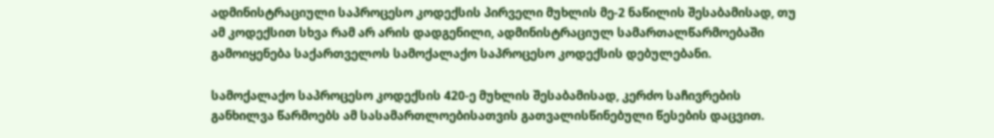ადმინისტრაციული საპროცესო კოდექსის პირველი მუხლის მე-2 ნაწილის შესაბამისად, თუ ამ კოდექსით სხვა რამ არ არის დადგენილი, ადმინისტრაციულ სამართალწარმოებაში გამოიყენება საქართველოს სამოქალაქო საპროცესო კოდექსის დებულებანი.

სამოქალაქო საპროცესო კოდექსის 420-ე მუხლის შესაბამისად, კერძო საჩივრების განხილვა წარმოებს ამ სასამართლოებისათვის გათვალისწინებული წესების დაცვით.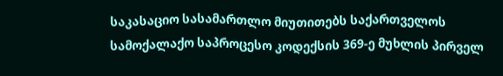საკასაციო სასამართლო მიუთითებს საქართველოს სამოქალაქო საპროცესო კოდექსის 369-ე მუხლის პირველ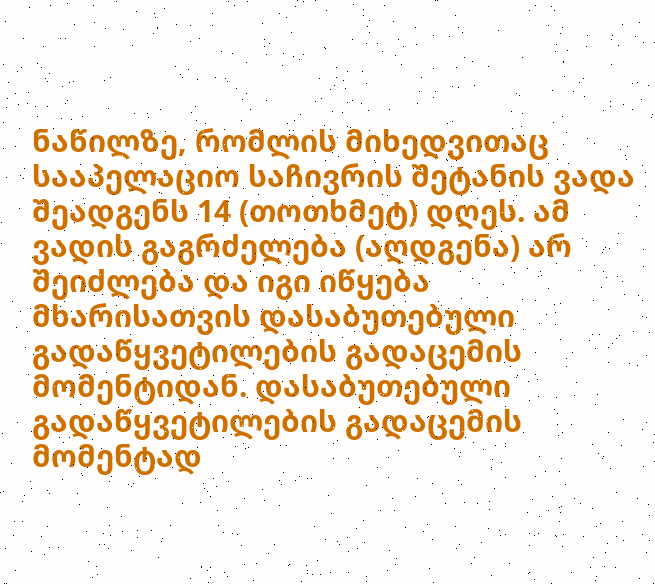ნაწილზე, რომლის მიხედვითაც სააპელაციო საჩივრის შეტანის ვადა შეადგენს 14 (თოთხმეტ) დღეს. ამ ვადის გაგრძელება (აღდგენა) არ შეიძლება და იგი იწყება მხარისათვის დასაბუთებული გადაწყვეტილების გადაცემის მომენტიდან. დასაბუთებული გადაწყვეტილების გადაცემის მომენტად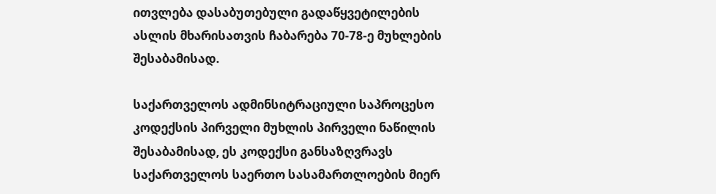ითვლება დასაბუთებული გადაწყვეტილების ასლის მხარისათვის ჩაბარება 70-78-ე მუხლების შესაბამისად.

საქართველოს ადმინსიტრაციული საპროცესო კოდექსის პირველი მუხლის პირველი ნაწილის შესაბამისად, ეს კოდექსი განსაზღვრავს საქართველოს საერთო სასამართლოების მიერ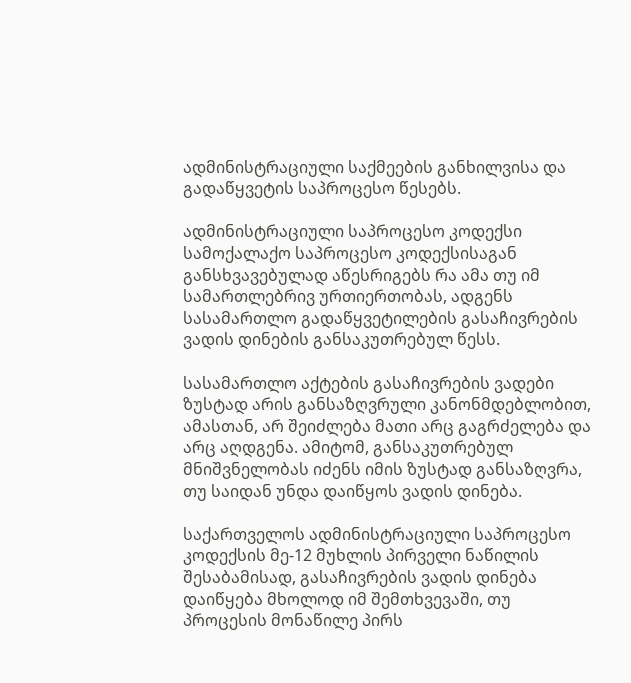ადმინისტრაციული საქმეების განხილვისა და გადაწყვეტის საპროცესო წესებს.

ადმინისტრაციული საპროცესო კოდექსი სამოქალაქო საპროცესო კოდექსისაგან განსხვავებულად აწესრიგებს რა ამა თუ იმ სამართლებრივ ურთიერთობას, ადგენს სასამართლო გადაწყვეტილების გასაჩივრების ვადის დინების განსაკუთრებულ წესს.

სასამართლო აქტების გასაჩივრების ვადები ზუსტად არის განსაზღვრული კანონმდებლობით, ამასთან, არ შეიძლება მათი არც გაგრძელება და არც აღდგენა. ამიტომ, განსაკუთრებულ მნიშვნელობას იძენს იმის ზუსტად განსაზღვრა, თუ საიდან უნდა დაიწყოს ვადის დინება.

საქართველოს ადმინისტრაციული საპროცესო კოდექსის მე-12 მუხლის პირველი ნაწილის შესაბამისად, გასაჩივრების ვადის დინება დაიწყება მხოლოდ იმ შემთხვევაში, თუ პროცესის მონაწილე პირს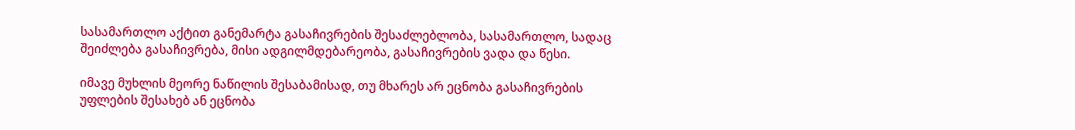სასამართლო აქტით განემარტა გასაჩივრების შესაძლებლობა, სასამართლო, სადაც შეიძლება გასაჩივრება, მისი ადგილმდებარეობა, გასაჩივრების ვადა და წესი.

იმავე მუხლის მეორე ნაწილის შესაბამისად, თუ მხარეს არ ეცნობა გასაჩივრების უფლების შესახებ ან ეცნობა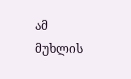ამ მუხლის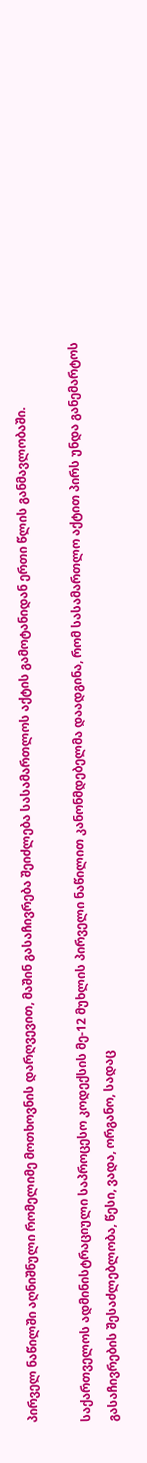პირველ ნაწილში აღნიშნული რომელიმე მოთხოვნის დარღვევით, მაშინ გასაჩივრება შეიძლება სასამართლოს აქტის გამოტანიდან ერთი წლის განმავლობაში.

საქართველოს ადმინისტრაციული საპროცესო კოდექსის მე-12 მუხლის პირველი ნაწილით კანონმდებელმა დაადგინა, რომ სასამართლო აქტით პირს უნდა განემარტოს გასაჩივრების შესაძლებლობა, წესი, ვადა, ორგანო, სადაც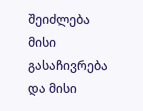შეიძლება მისი გასაჩივრება და მისი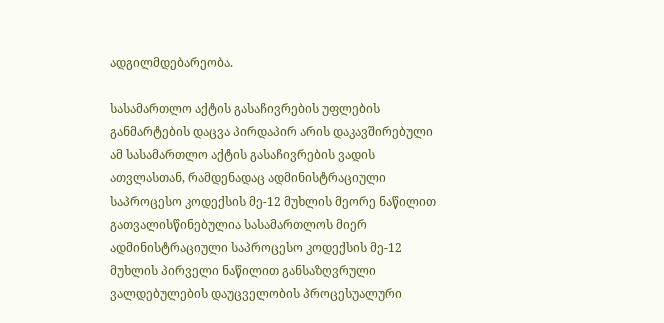ადგილმდებარეობა.

სასამართლო აქტის გასაჩივრების უფლების განმარტების დაცვა პირდაპირ არის დაკავშირებული ამ სასამართლო აქტის გასაჩივრების ვადის ათვლასთან, რამდენადაც ადმინისტრაციული საპროცესო კოდექსის მე-12 მუხლის მეორე ნაწილით გათვალისწინებულია სასამართლოს მიერ ადმინისტრაციული საპროცესო კოდექსის მე-12 მუხლის პირველი ნაწილით განსაზღვრული ვალდებულების დაუცველობის პროცესუალური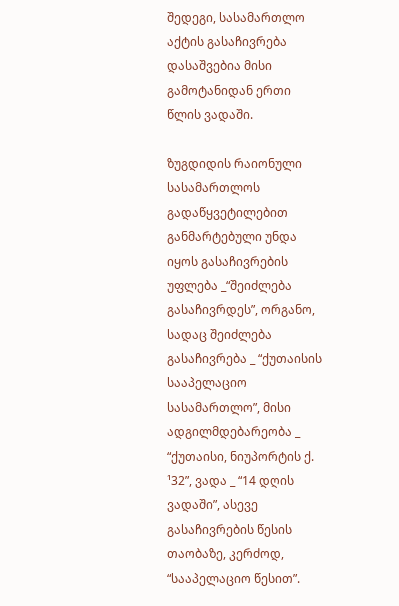შედეგი, სასამართლო აქტის გასაჩივრება დასაშვებია მისი გამოტანიდან ერთი წლის ვადაში.

ზუგდიდის რაიონული სასამართლოს გადაწყვეტილებით განმარტებული უნდა იყოს გასაჩივრების უფლება _“შეიძლება გასაჩივრდეს”, ორგანო, სადაც შეიძლება გასაჩივრება _ “ქუთაისის სააპელაციო სასამართლო”, მისი ადგილმდებარეობა _ “ქუთაისი, ნიუპორტის ქ. ¹32”, ვადა _ “14 დღის ვადაში”, ასევე გასაჩივრების წესის თაობაზე, კერძოდ, “სააპელაციო წესით”.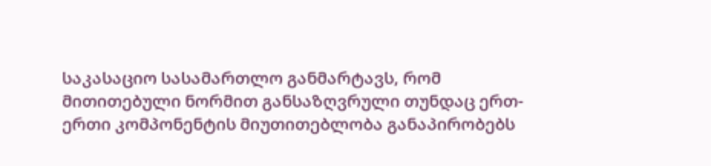საკასაციო სასამართლო განმარტავს, რომ მითითებული ნორმით განსაზღვრული თუნდაც ერთ-ერთი კომპონენტის მიუთითებლობა განაპირობებს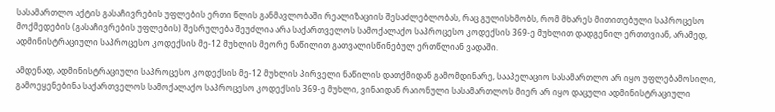სასამართლო აქტის გასაჩივრების უფლების ერთი წლის განმავლობაში რეალიზაციის შესაძლებლობას, რაც გულისხმობს, რომ მხარეს მითითებული საპროცესო მოქმედების (გასაჩივრების უფლების) შესრულება შეუძლია არა საქართველოს სამოქალაქო საპროცესო კოდექსის 369-ე მუხლით დადგენილ ერთთვიან, არამედ, ადმინისტრაციული საპროცესო კოდექსის მე-12 მუხლის მეორე ნაწილით გათვალისწინებულ ერთწლიან ვადაში.

ამდენად, ადმინისტრაციული საპროცესო კოდექსის მე-12 მუხლის პირველი ნაწილის დათქმიდან გამომდინარე, სააპელაციო სასამართლო არ იყო უფლებამოსილი, გამოეყენებინა საქართველოს სამოქალაქო საპროცესო კოდექსის 369-ე მუხლი, ვინაიდან რაიონული სასამართლოს მიერ არ იყო დაცული ადმინისტრაციული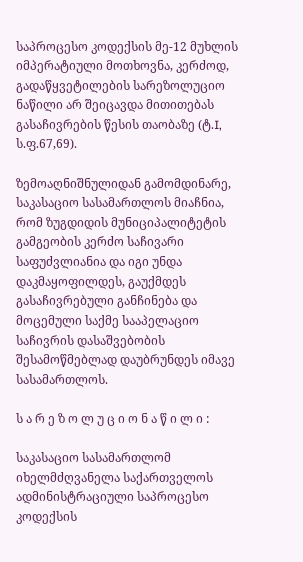საპროცესო კოდექსის მე-12 მუხლის იმპერატიული მოთხოვნა, კერძოდ, გადაწყვეტილების სარეზოლუციო ნაწილი არ შეიცავდა მითითებას გასაჩივრების წესის თაობაზე (ტ.I, ს.ფ.67,69).

ზემოაღნიშნულიდან გამომდინარე, საკასაციო სასამართლოს მიაჩნია, რომ ზუგდიდის მუნიციპალიტეტის გამგეობის კერძო საჩივარი საფუძვლიანია და იგი უნდა დაკმაყოფილდეს, გაუქმდეს გასაჩივრებული განჩინება და მოცემული საქმე სააპელაციო საჩივრის დასაშვებობის შესამოწმებლად დაუბრუნდეს იმავე სასამართლოს.

ს ა რ ე ზ ო ლ უ ც ი ო ნ ა წ ი ლ ი :

საკასაციო სასამართლომ იხელმძღვანელა საქართველოს ადმინისტრაციული საპროცესო კოდექსის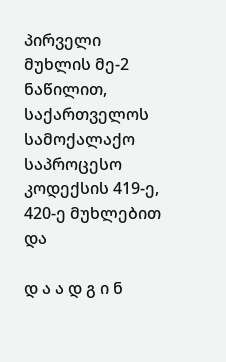პირველი მუხლის მე-2 ნაწილით, საქართველოს სამოქალაქო საპროცესო კოდექსის 419-ე, 420-ე მუხლებით და

დ ა ა დ გ ი ნ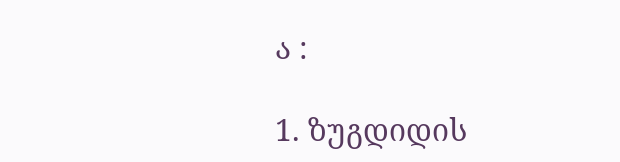ა :

1. ზუგდიდის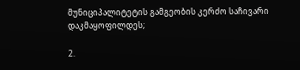მუნიციპალიტეტის გამგეობის კერძო საჩივარი დაკმაყოფილდეს;

2.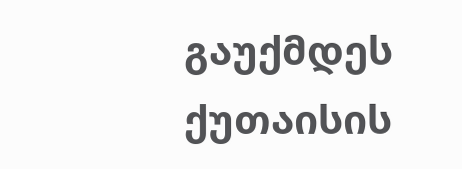გაუქმდეს ქუთაისის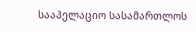სააპელაციო სასამართლოს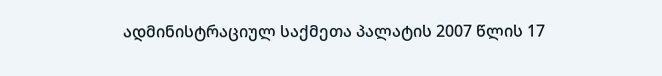ადმინისტრაციულ საქმეთა პალატის 2007 წლის 17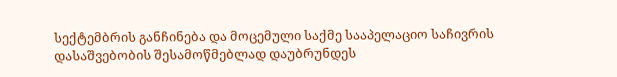სექტემბრის განჩინება და მოცემული საქმე სააპელაციო საჩივრის დასაშვებობის შესამოწმებლად დაუბრუნდეს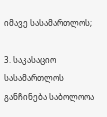იმავე სასამართლოს;

3. საკასაციო სასამართლოს განჩინება საბოლოოა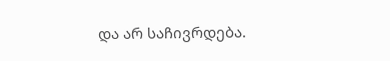და არ საჩივრდება.